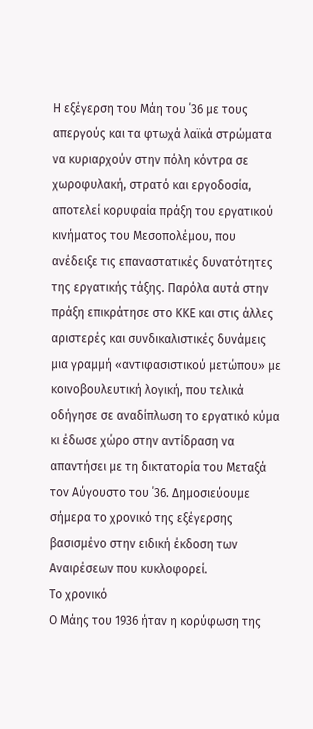Η εξέγερση του Μάη του ΄36 με τους απεργούς και τα φτωχά λαϊκά στρώματα να κυριαρχούν στην πόλη κόντρα σε χωροφυλακή, στρατό και εργοδοσία, αποτελεί κορυφαία πράξη του εργατικού κινήματος του Μεσοπολέμου, που ανέδειξε τις επαναστατικές δυνατότητες της εργατικής τάξης. Παρόλα αυτά στην πράξη επικράτησε στο ΚΚΕ και στις άλλες αριστερές και συνδικαλιστικές δυνάμεις μια γραμμή «αντιφασιστικού μετώπου» με κοινοβουλευτική λογική, που τελικά οδήγησε σε αναδίπλωση το εργατικό κύμα κι έδωσε χώρο στην αντίδραση να απαντήσει με τη δικτατορία του Μεταξά τον Αύγουστο του ΄36. Δημοσιεύουμε σήμερα το χρονικό της εξέγερσης βασισμένο στην ειδική έκδοση των Αναιρέσεων που κυκλοφορεί.
Το χρονικό
Ο Μάης του 1936 ήταν η κορύφωση της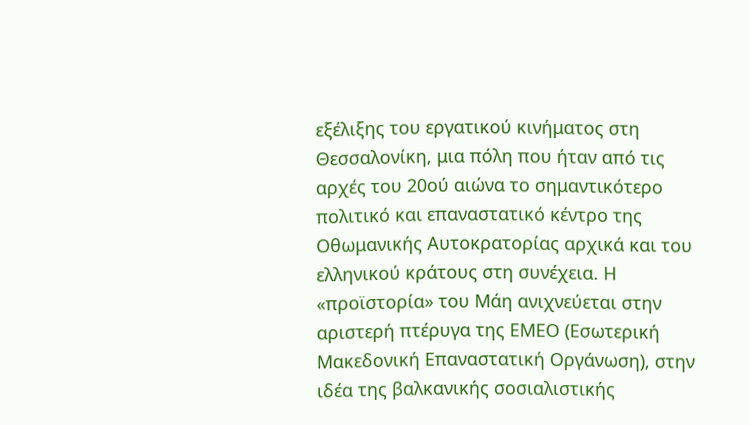εξέλιξης του εργατικού κινήματος στη Θεσσαλονίκη, μια πόλη που ήταν από τις αρχές του 20ού αιώνα το σημαντικότερο πολιτικό και επαναστατικό κέντρο της Οθωμανικής Αυτοκρατορίας αρχικά και του ελληνικού κράτους στη συνέχεια. Η «προϊστορία» του Μάη ανιχνεύεται στην αριστερή πτέρυγα της ΕΜΕΟ (Εσωτερική Μακεδονική Επαναστατική Οργάνωση), στην ιδέα της βαλκανικής σοσιαλιστικής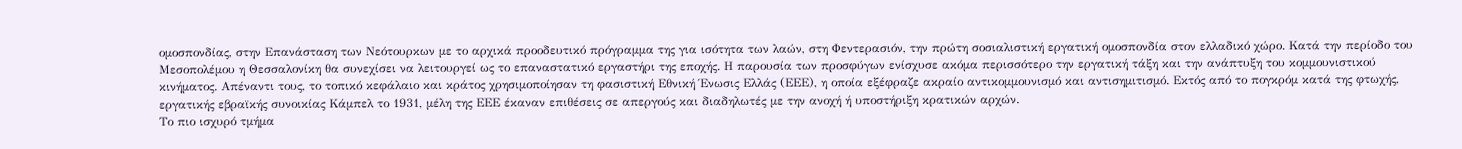ομοσπονδίας, στην Επανάσταση των Νεότουρκων με το αρχικά προοδευτικό πρόγραμμα της για ισότητα των λαών, στη Φεντερασιόν, την πρώτη σοσιαλιστική εργατική ομοσπονδία στον ελλαδικό χώρο. Κατά την περίοδο του Μεσοπολέμου η Θεσσαλονίκη θα συνεχίσει να λειτουργεί ως το επαναστατικό εργαστήρι της εποχής. Η παρουσία των προσφύγων ενίσχυσε ακόμα περισσότερο την εργατική τάξη και την ανάπτυξη του κομμουνιστικού κινήματος. Απέναντι τους, το τοπικό κεφάλαιο και κράτος χρησιμοποίησαν τη φασιστική Εθνική Ένωσις Ελλάς (ΕΕΕ), η οποία εξέφραζε ακραίο αντικομμουνισμό και αντισημιτισμό. Εκτός από το πογκρόμ κατά της φτωχής, εργατικής εβραϊκής συνοικίας Κάμπελ το 1931, μέλη της ΕΕΕ έκαναν επιθέσεις σε απεργούς και διαδηλωτές με την ανοχή ή υποστήριξη κρατικών αρχών.
Το πιο ισχυρό τμήμα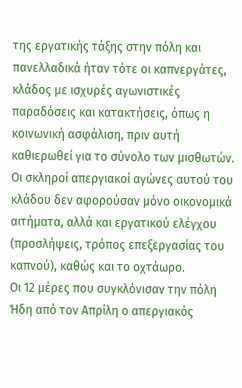της εργατικής τάξης στην πόλη και πανελλαδικά ήταν τότε οι καπνεργάτες, κλάδος με ισχυρές αγωνιστικές παραδόσεις και κατακτήσεις, όπως η κοινωνική ασφάλιση, πριν αυτή καθιερωθεί για το σύνολο των μισθωτών. Οι σκληροί απεργιακοί αγώνες αυτού του κλάδου δεν αφορούσαν μόνο οικονομικά αιτήματα, αλλά και εργατικού ελέγχου (προσλήψεις, τρόπος επεξεργασίας του καπνού), καθώς και το οχτάωρο.
Οι 12 μέρες που συγκλόνισαν την πόλη
Ήδη από τον Απρίλη ο απεργιακός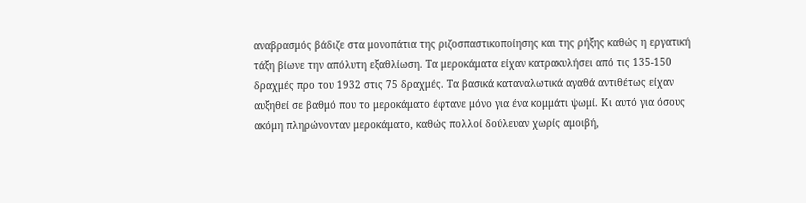αναβρασμός βάδιζε στα μονοπάτια της ριζοσπαστικοποίησης και της ρήξης καθώς η εργατική τάξη βίωνε την απόλυτη εξαθλίωση. Τα μεροκάματα είχαν κατρακυλήσει από τις 135-150 δραχμές προ του 1932 στις 75 δραχμές. Τα βασικά καταναλωτικά αγαθά αντιθέτως είχαν αυξηθεί σε βαθμό που το μεροκάματο έφτανε μόνο για ένα κομμάτι ψωμί. Κι αυτό για όσους ακόμη πληρώνονταν μεροκάματο, καθώς πολλοί δούλευαν χωρίς αμοιβή,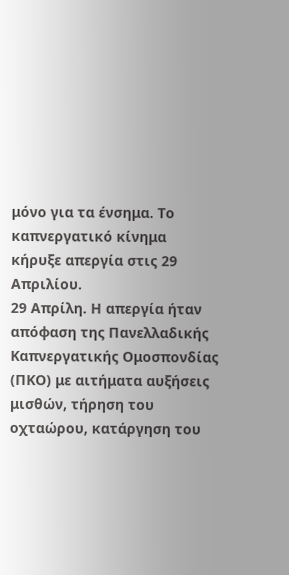μόνο για τα ένσημα. Το καπνεργατικό κίνημα κήρυξε απεργία στις 29 Απριλίου.
29 Απρίλη. Η απεργία ήταν απόφαση της Πανελλαδικής Καπνεργατικής Ομοσπονδίας (ΠΚΟ) με αιτήματα αυξήσεις μισθών, τήρηση του οχταώρου, κατάργηση του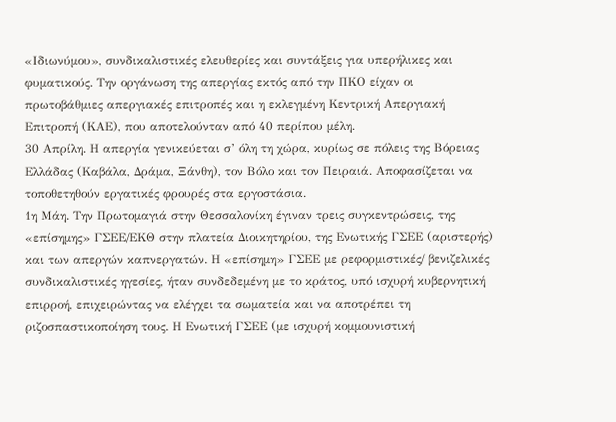«Ιδιωνύμου», συνδικαλιστικές ελευθερίες και συντάξεις για υπερήλικες και φυματικούς. Την οργάνωση της απεργίας εκτός από την ΠΚΟ είχαν οι πρωτοβάθμιες απεργιακές επιτροπές και η εκλεγμένη Κεντρική Απεργιακή Επιτροπή (ΚΑΕ), που αποτελούνταν από 40 περίπου μέλη.
30 Απρίλη. Η απεργία γενικεύεται σ’ όλη τη χώρα, κυρίως σε πόλεις της Βόρειας Ελλάδας (Καβάλα, Δράμα, Ξάνθη), τον Βόλο και τον Πειραιά. Αποφασίζεται να τοποθετηθούν εργατικές φρουρές στα εργοστάσια.
1η Μάη. Την Πρωτομαγιά στην Θεσσαλονίκη έγιναν τρεις συγκεντρώσεις, της «επίσημης» ΓΣΕΕ/ΕΚΘ στην πλατεία Διοικητηρίου, της Ενωτικής ΓΣΕΕ (αριστερής) και των απεργών καπνεργατών. Η «επίσημη» ΓΣΕΕ με ρεφορμιστικές/ βενιζελικές συνδικαλιστικές ηγεσίες, ήταν συνδεδεμένη με το κράτος, υπό ισχυρή κυβερνητική επιρροή, επιχειρώντας να ελέγχει τα σωματεία και να αποτρέπει τη ριζοσπαστικοποίηση τους. Η Ενωτική ΓΣΕΕ (με ισχυρή κομμουνιστική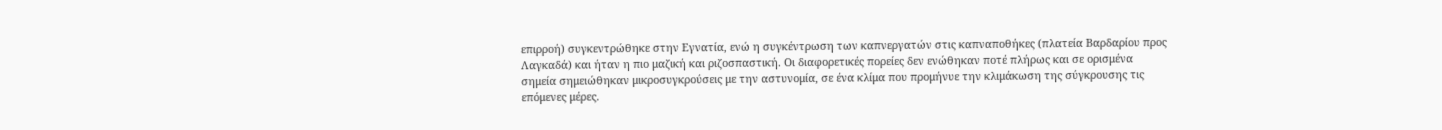επιρροή) συγκεντρώθηκε στην Εγνατία, ενώ η συγκέντρωση των καπνεργατών στις καπναποθήκες (πλατεία Βαρδαρίου προς Λαγκαδά) και ήταν η πιο μαζική και ριζοσπαστική. Οι διαφορετικές πορείες δεν ενώθηκαν ποτέ πλήρως και σε ορισμένα σημεία σημειώθηκαν μικροσυγκρούσεις με την αστυνομία, σε ένα κλίμα που προμήνυε την κλιμάκωση της σύγκρουσης τις επόμενες μέρες.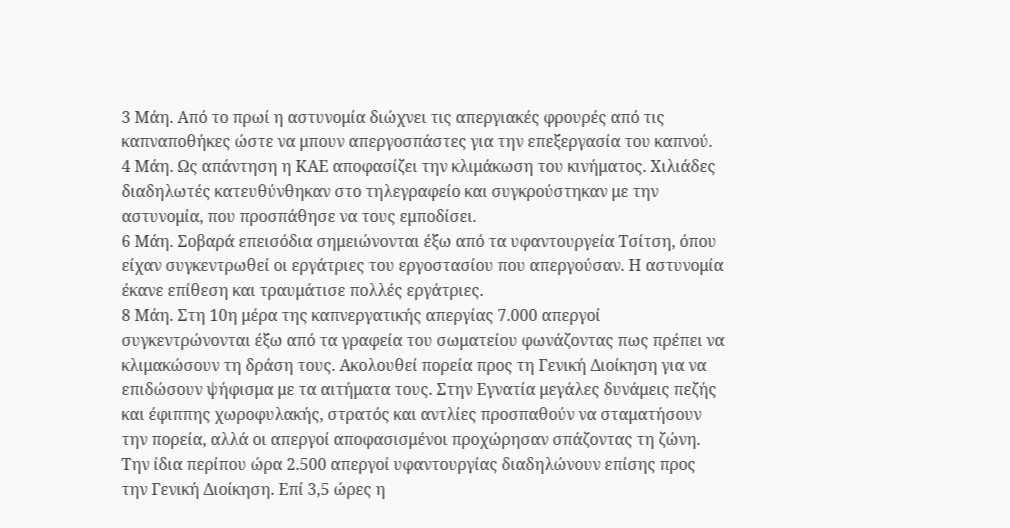3 Μάη. Από το πρωί η αστυνομία διώχνει τις απεργιακές φρουρές από τις καπναποθήκες ώστε να μπουν απεργοσπάστες για την επεξεργασία του καπνού.
4 Μάη. Ως απάντηση η ΚΑΕ αποφασίζει την κλιμάκωση του κινήματος. Χιλιάδες διαδηλωτές κατευθύνθηκαν στο τηλεγραφείο και συγκρούστηκαν με την αστυνομία, που προσπάθησε να τους εμποδίσει.
6 Μάη. Σοβαρά επεισόδια σημειώνονται έξω από τα υφαντουργεία Τσίτση, όπου είχαν συγκεντρωθεί οι εργάτριες του εργοστασίου που απεργούσαν. Η αστυνομία έκανε επίθεση και τραυμάτισε πολλές εργάτριες.
8 Μάη. Στη 10η μέρα της καπνεργατικής απεργίας 7.000 απεργοί συγκεντρώνονται έξω από τα γραφεία του σωματείου φωνάζοντας πως πρέπει να κλιμακώσουν τη δράση τους. Ακολουθεί πορεία προς τη Γενική Διοίκηση για να επιδώσουν ψήφισμα με τα αιτήματα τους. Στην Εγνατία μεγάλες δυνάμεις πεζής και έφιππης χωροφυλακής, στρατός και αντλίες προσπαθούν να σταματήσουν την πορεία, αλλά οι απεργοί αποφασισμένοι προχώρησαν σπάζοντας τη ζώνη. Την ίδια περίπου ώρα 2.500 απεργοί υφαντουργίας διαδηλώνουν επίσης προς την Γενική Διοίκηση. Επί 3,5 ώρες η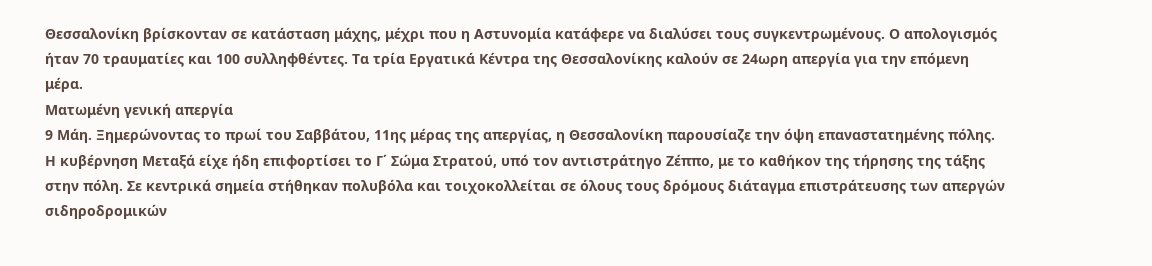Θεσσαλονίκη βρίσκονταν σε κατάσταση μάχης, μέχρι που η Αστυνομία κατάφερε να διαλύσει τους συγκεντρωμένους. Ο απολογισμός ήταν 70 τραυματίες και 100 συλληφθέντες. Τα τρία Εργατικά Κέντρα της Θεσσαλονίκης καλούν σε 24ωρη απεργία για την επόμενη μέρα.
Ματωμένη γενική απεργία
9 Μάη. Ξημερώνοντας το πρωί του Σαββάτου, 11ης μέρας της απεργίας, η Θεσσαλονίκη παρουσίαζε την όψη επαναστατημένης πόλης. Η κυβέρνηση Μεταξά είχε ήδη επιφορτίσει το Γ΄ Σώμα Στρατού, υπό τον αντιστράτηγο Ζέππο, με το καθήκον της τήρησης της τάξης στην πόλη. Σε κεντρικά σημεία στήθηκαν πολυβόλα και τοιχοκολλείται σε όλους τους δρόμους διάταγμα επιστράτευσης των απεργών σιδηροδρομικών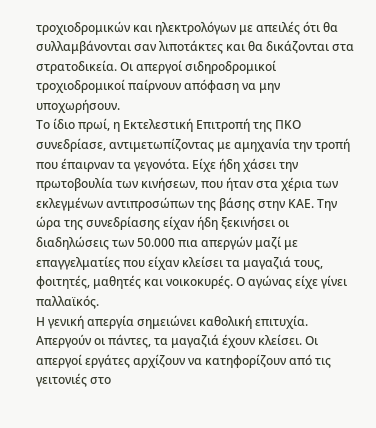τροχιοδρομικών και ηλεκτρολόγων με απειλές ότι θα συλλαμβάνονται σαν λιποτάκτες και θα δικάζονται στα στρατοδικεία. Οι απεργοί σιδηροδρομικοί τροχιοδρομικοί παίρνουν απόφαση να μην υποχωρήσουν.
Το ίδιο πρωί, η Εκτελεστική Επιτροπή της ΠΚΟ συνεδρίασε, αντιμετωπίζοντας με αμηχανία την τροπή που έπαιρναν τα γεγονότα. Είχε ήδη χάσει την πρωτοβουλία των κινήσεων, που ήταν στα χέρια των εκλεγμένων αντιπροσώπων της βάσης στην ΚΑΕ. Την ώρα της συνεδρίασης είχαν ήδη ξεκινήσει οι διαδηλώσεις των 50.000 πια απεργών μαζί με επαγγελματίες που είχαν κλείσει τα μαγαζιά τους, φοιτητές, μαθητές και νοικοκυρές. Ο αγώνας είχε γίνει παλλαϊκός.
Η γενική απεργία σημειώνει καθολική επιτυχία. Απεργούν οι πάντες, τα μαγαζιά έχουν κλείσει. Οι απεργοί εργάτες αρχίζουν να κατηφορίζουν από τις γειτονιές στο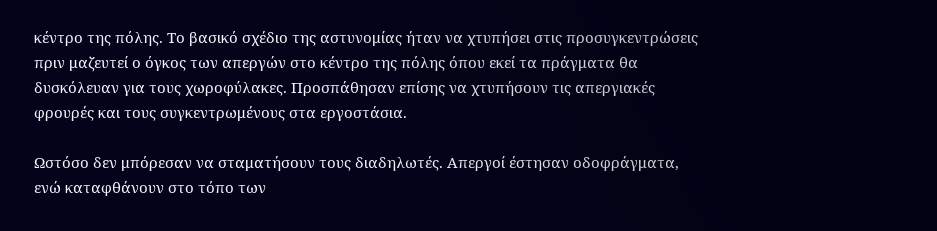κέντρο της πόλης. Το βασικό σχέδιο της αστυνομίας ήταν να χτυπήσει στις προσυγκεντρώσεις πριν μαζευτεί ο όγκος των απεργών στο κέντρο της πόλης όπου εκεί τα πράγματα θα δυσκόλευαν για τους χωροφύλακες. Προσπάθησαν επίσης να χτυπήσουν τις απεργιακές φρουρές και τους συγκεντρωμένους στα εργοστάσια.

Ωστόσο δεν μπόρεσαν να σταματήσουν τους διαδηλωτές. Απεργοί έστησαν οδοφράγματα, ενώ καταφθάνουν στο τόπο των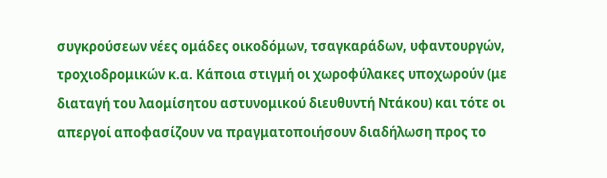συγκρούσεων νέες ομάδες οικοδόμων, τσαγκαράδων, υφαντουργών, τροχιοδρομικών κ.α. Κάποια στιγμή οι χωροφύλακες υποχωρούν (με διαταγή του λαομίσητου αστυνομικού διευθυντή Ντάκου) και τότε οι απεργοί αποφασίζουν να πραγματοποιήσουν διαδήλωση προς το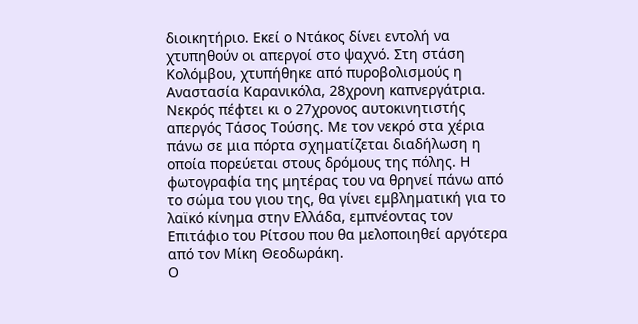διοικητήριο. Εκεί ο Ντάκος δίνει εντολή να χτυπηθούν οι απεργοί στο ψαχνό. Στη στάση Κολόμβου, χτυπήθηκε από πυροβολισμούς η Αναστασία Καρανικόλα, 28χρονη καπνεργάτρια.
Νεκρός πέφτει κι ο 27χρονος αυτοκινητιστής απεργός Τάσος Τούσης. Με τον νεκρό στα χέρια πάνω σε μια πόρτα σχηματίζεται διαδήλωση η οποία πορεύεται στους δρόμους της πόλης. Η φωτογραφία της μητέρας του να θρηνεί πάνω από το σώμα του γιου της, θα γίνει εμβληματική για το λαϊκό κίνημα στην Ελλάδα, εμπνέοντας τον Επιτάφιο του Ρίτσου που θα μελοποιηθεί αργότερα από τον Μίκη Θεοδωράκη.
Ο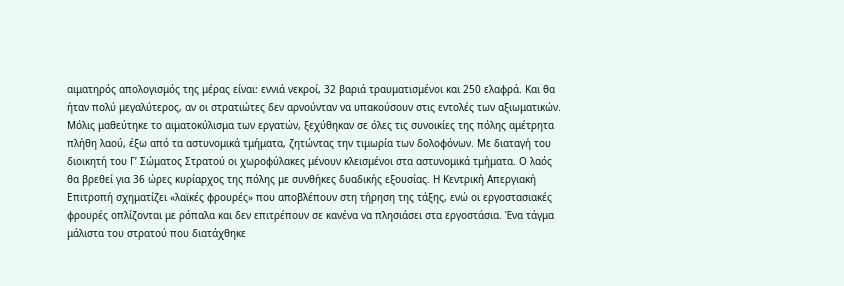αιματηρός απολογισμός της μέρας είναι: εννιά νεκροί, 32 βαριά τραυματισμένοι και 250 ελαφρά. Και θα ήταν πολύ μεγαλύτερος, αν οι στρατιώτες δεν αρνούνταν να υπακούσουν στις εντολές των αξιωματικών. Μόλις μαθεύτηκε το αιματοκύλισμα των εργατών, ξεχύθηκαν σε όλες τις συνοικίες της πόλης αμέτρητα πλήθη λαού, έξω από τα αστυνομικά τμήματα, ζητώντας την τιμωρία των δολοφόνων. Με διαταγή του διοικητή του Γ’ Σώματος Στρατού οι χωροφύλακες μένουν κλεισμένοι στα αστυνομικά τμήματα. Ο λαός θα βρεθεί για 36 ώρες κυρίαρχος της πόλης με συνθήκες δυαδικής εξουσίας. Η Κεντρική Απεργιακή Επιτροπή σχηματίζει «λαϊκές φρουρές» που αποβλέπουν στη τήρηση της τάξης, ενώ οι εργοστασιακές φρουρές οπλίζονται με ρόπαλα και δεν επιτρέπουν σε κανένα να πλησιάσει στα εργοστάσια. Ένα τάγμα μάλιστα του στρατού που διατάχθηκε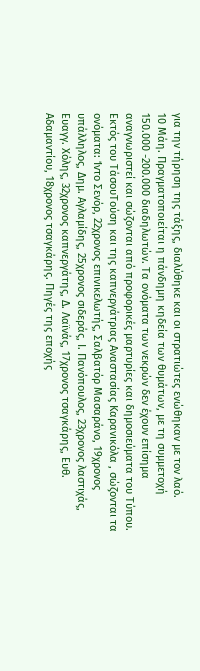για την τήρηση της τάξης, διαλύθηκε και οι στρατιώτες ενώθηκαν με τον λαό.
10 Μάη. Πραγματοποιείται η πάνδημη κηδεία των θυμάτων, με τη συμμετοχή 150.000 -200.000 διαδηλωτών. Τα ονόματα των νεκρών δεν έχουν επίσημα αναγνωριστεί και σώζονται από προφορικές μαρτυρίες και δημοσιεύματα του Τύπου. Εκτός του ΤάσουΤούση και της καπνεργάτριας Αναστασίας Καρανικόλα , σώζονται τα ονόματα: Ίντο Σενόρ, 22χρονος επινικελωτής, Σαλβατόρ Μασαράνο, 19χρονος υπάλληλος, Δημ. Αγλαμίδης, 25χρονος σιδεράς, Ι. Πανόπουλος, 23χρονος λαστιχάς, Ευαγγ. Χόλης, 32χρονος καπνεργάτης, Δ. Λαϊνάς, 17χρονος τσαγκάρης, Ευθ. Αδαμαντίου, 18χρονος τσαγκάρης. Πηγές της εποχής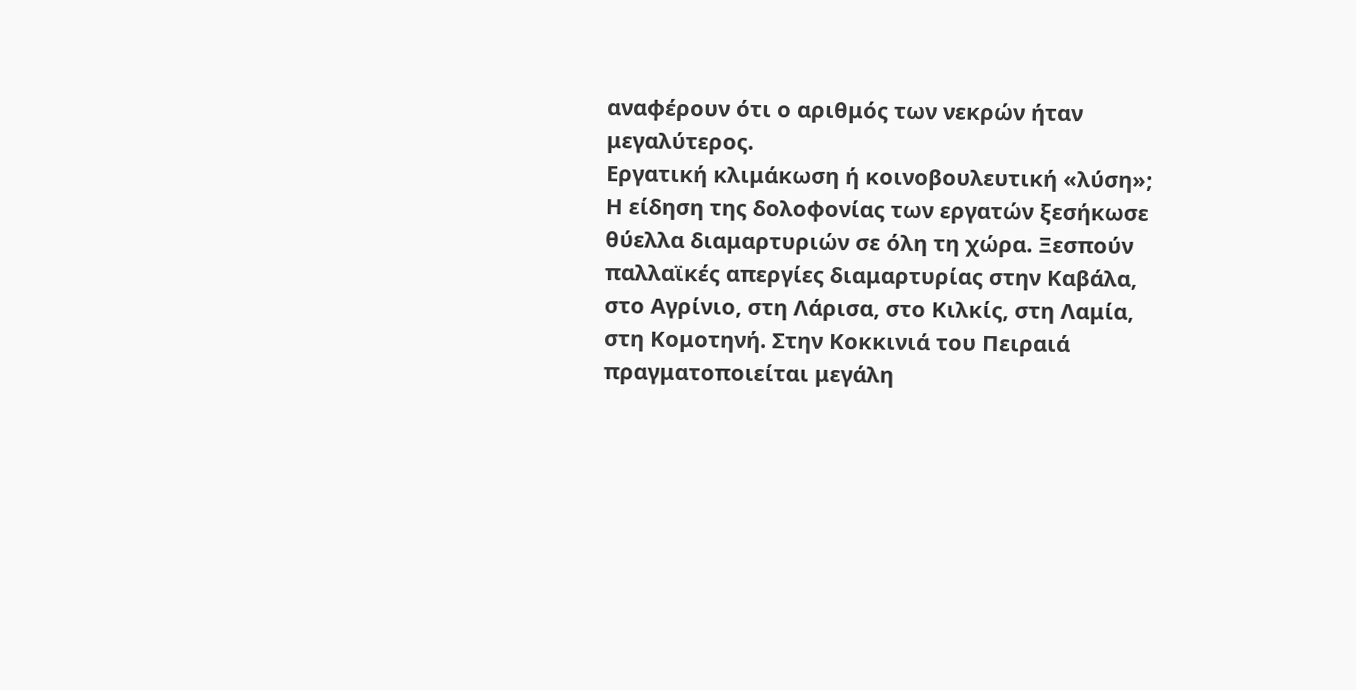αναφέρουν ότι ο αριθμός των νεκρών ήταν μεγαλύτερος.
Εργατική κλιμάκωση ή κοινοβουλευτική «λύση»;
Η είδηση της δολοφονίας των εργατών ξεσήκωσε θύελλα διαμαρτυριών σε όλη τη χώρα. Ξεσπούν παλλαϊκές απεργίες διαμαρτυρίας στην Καβάλα, στο Αγρίνιο, στη Λάρισα, στο Κιλκίς, στη Λαμία, στη Κομοτηνή. Στην Κοκκινιά του Πειραιά πραγματοποιείται μεγάλη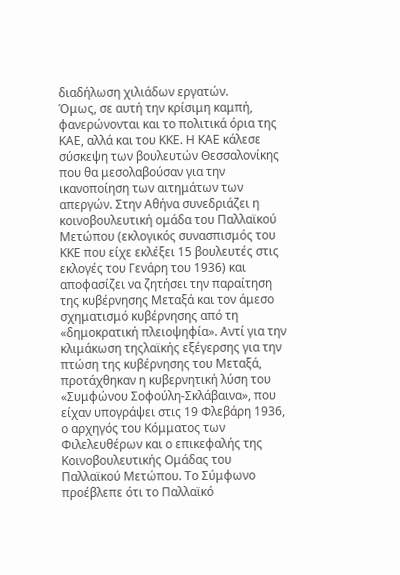διαδήλωση χιλιάδων εργατών.
Όμως, σε αυτή την κρίσιμη καμπή, φανερώνονται και το πολιτικά όρια της ΚΑΕ, αλλά και του ΚΚΕ. Η ΚΑΕ κάλεσε σύσκεψη των βουλευτών Θεσσαλονίκης που θα μεσολαβούσαν για την ικανοποίηση των αιτημάτων των απεργών. Στην Αθήνα συνεδριάζει η κοινοβουλευτική ομάδα του Παλλαϊκού Μετώπου (εκλογικός συνασπισμός του ΚΚΕ που είχε εκλέξει 15 βουλευτές στις εκλογές του Γενάρη του 1936) και αποφασίζει να ζητήσει την παραίτηση της κυβέρνησης Μεταξά και τον άμεσο σχηματισμό κυβέρνησης από τη «δημοκρατική πλειοψηφία». Αντί για την κλιμάκωση τηςλαϊκής εξέγερσης για την πτώση της κυβέρνησης του Μεταξά, προτάχθηκαν η κυβερνητική λύση του «Συμφώνου Σοφούλη-Σκλάβαινα», που είχαν υπογράψει στις 19 Φλεβάρη 1936, ο αρχηγός του Κόμματος των Φιλελευθέρων και ο επικεφαλής της Κοινοβουλευτικής Ομάδας του Παλλαϊκού Μετώπου. Το Σύμφωνο προέβλεπε ότι το Παλλαϊκό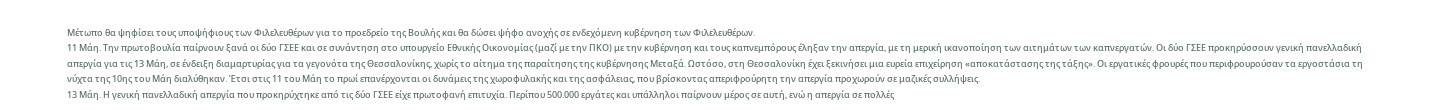Μέτωπο θα ψηφίσει τους υποψήφιους των Φιλελευθέρων για το προεδρείο της Βουλής και θα δώσει ψήφο ανοχής σε ενδεχόμενη κυβέρνηση των Φιλελευθέρων.
11 Μάη. Την πρωτοβουλία παίρνουν ξανά οι δύο ΓΣΕΕ και σε συνάντηση στο υπουργείο Εθνικής Οικονομίας (μαζί με την ΠΚΟ) με την κυβέρνηση και τους καπνεμπόρους έληξαν την απεργία, με τη μερική ικανοποίηση των αιτημάτων των καπνεργατών. Οι δύο ΓΣΕΕ προκηρύσσουν γενική πανελλαδική απεργία για τις 13 Μάη, σε ένδειξη διαμαρτυρίας για τα γεγονότα της Θεσσαλονίκης, χωρίς το αίτημα της παραίτησης της κυβέρνησης Μεταξά. Ωστόσο, στη Θεσσαλονίκη έχει ξεκινήσει μια ευρεία επιχείρηση «αποκατάστασης της τάξης». Οι εργατικές φρουρές που περιφρουρούσαν τα εργοστάσια τη νύχτα της 10ης του Μάη διαλύθηκαν. Έτσι στις 11 του Μάη το πρωί επανέρχονται οι δυνάμεις της χωροφυλακής και της ασφάλειας, που βρίσκοντας απεριφρούρητη την απεργία προχωρούν σε μαζικές συλλήψεις.
13 Μάη. Η γενική πανελλαδική απεργία που προκηρύχτηκε από τις δύο ΓΣΕΕ είχε πρωτοφανή επιτυχία. Περίπου 500.000 εργάτες και υπάλληλοι παίρνουν μέρος σε αυτή, ενώ η απεργία σε πολλές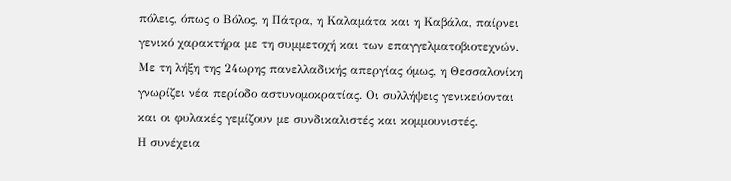πόλεις, όπως ο Βόλος, η Πάτρα, η Καλαμάτα και η Καβάλα, παίρνει γενικό χαρακτήρα με τη συμμετοχή και των επαγγελματοβιοτεχνών. Με τη λήξη της 24ωρης πανελλαδικής απεργίας όμως, η Θεσσαλονίκη γνωρίζει νέα περίοδο αστυνομοκρατίας. Οι συλλήψεις γενικεύονται και οι φυλακές γεμίζουν με συνδικαλιστές και κομμουνιστές.
Η συνέχεια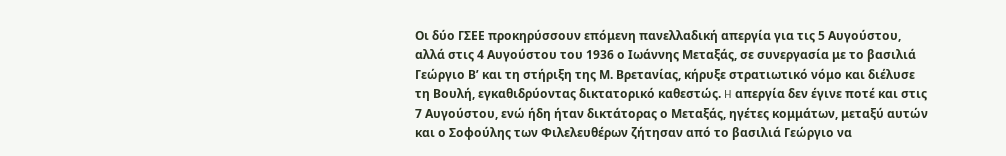Οι δύο ΓΣΕΕ προκηρύσσουν επόμενη πανελλαδική απεργία για τις 5 Αυγούστου, αλλά στις 4 Αυγούστου του 1936 ο Ιωάννης Μεταξάς, σε συνεργασία με το βασιλιά Γεώργιο Β’ και τη στήριξη της Μ. Βρετανίας, κήρυξε στρατιωτικό νόμο και διέλυσε τη Βουλή, εγκαθιδρύοντας δικτατορικό καθεστώς. H απεργία δεν έγινε ποτέ και στις 7 Αυγούστου, ενώ ήδη ήταν δικτάτορας ο Μεταξάς, ηγέτες κομμάτων, μεταξύ αυτών και ο Σοφούλης των Φιλελευθέρων ζήτησαν από το βασιλιά Γεώργιο να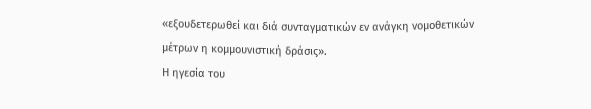«εξουδετερωθεί και διά συνταγματικών εν ανάγκη νομοθετικών μέτρων η κομμουνιστική δράσις».
Η ηγεσία του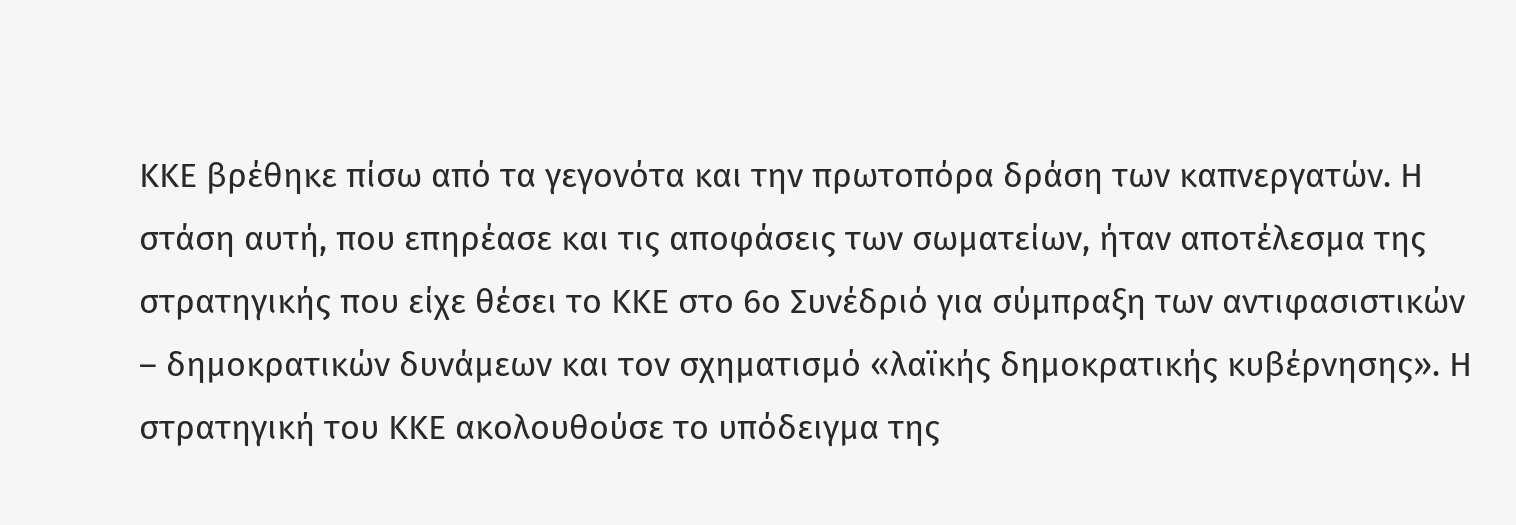ΚΚΕ βρέθηκε πίσω από τα γεγονότα και την πρωτοπόρα δράση των καπνεργατών. Η στάση αυτή, που επηρέασε και τις αποφάσεις των σωματείων, ήταν αποτέλεσμα της στρατηγικής που είχε θέσει το ΚΚΕ στο 6ο Συνέδριό για σύμπραξη των αντιφασιστικών – δημοκρατικών δυνάμεων και τον σχηματισμό «λαϊκής δημοκρατικής κυβέρνησης». Η στρατηγική του ΚΚΕ ακολουθούσε το υπόδειγμα της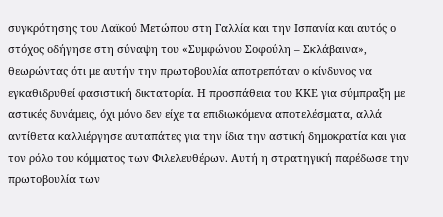συγκρότησης του Λαϊκού Μετώπου στη Γαλλία και την Ισπανία και αυτός ο στόχος οδήγησε στη σύναψη του «Συμφώνου Σοφούλη – Σκλάβαινα», θεωρώντας ότι με αυτήν την πρωτοβουλία αποτρεπόταν ο κίνδυνος να εγκαθιδρυθεί φασιστική δικτατορία. Η προσπάθεια του ΚΚΕ για σύμπραξη με αστικές δυνάμεις, όχι μόνο δεν είχε τα επιδιωκόμενα αποτελέσματα, αλλά αντίθετα καλλιέργησε αυταπάτες για την ίδια την αστική δημοκρατία και για τον ρόλο του κόμματος των Φιλελευθέρων. Αυτή η στρατηγική παρέδωσε την πρωτοβουλία των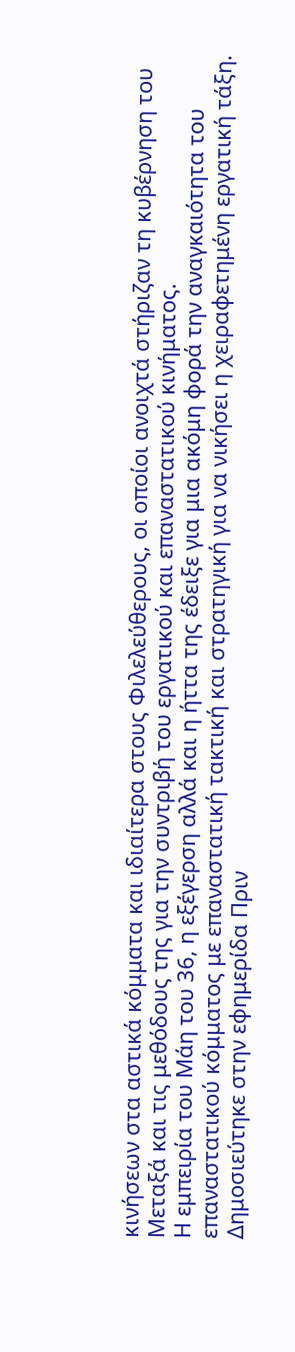κινήσεων στα αστικά κόμματα και ιδιαίτερα στους Φιλελεύθερους, οι οποίοι ανοιχτά στήριζαν τη κυβέρνηση του Μεταξά και τις μεθόδους της για την συντριβή του εργατικού και επαναστατικού κινήματος.
Η εμπειρία του Μάη του 36, η εξέγερση αλλά και η ήττα της έδειξε για μια ακόμη φορά την αναγκαιότητα του επαναστατικού κόμματος με επαναστατική τακτική και στρατηγική για να νικήσει η χειραφετημένη εργατική τάξη.
Δημοσιεύτηκε στην εφημερίδα Πριν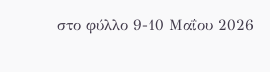στο φύλλο 9-10 Μαΐου 2026